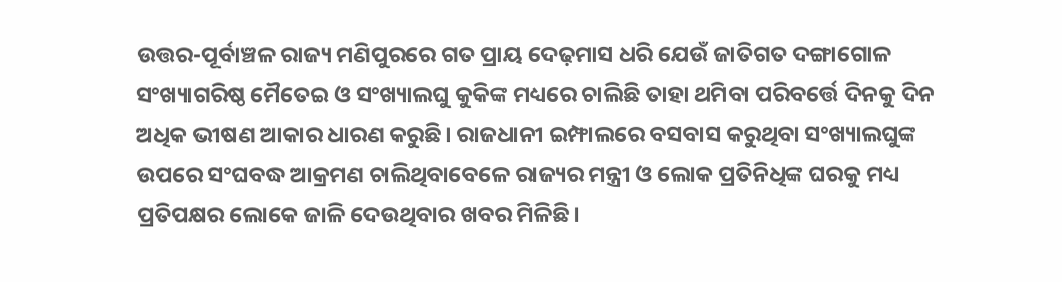ଉତ୍ତର-ପୂର୍ବାଞ୍ଚଳ ରାଜ୍ୟ ମଣିପୁରରେ ଗତ ପ୍ରାୟ ଦେଢ଼ମାସ ଧରି ଯେଉଁ ଜାତିଗତ ଦଙ୍ଗାଗୋଳ ସଂଖ୍ୟାଗରିଷ୍ଠ ମୈତେଇ ଓ ସଂଖ୍ୟାଲଘୁ କୁକିଙ୍କ ମଧ୍ୟରେ ଚାଲିଛି ତାହା ଥମିବା ପରିବର୍ତ୍ତେ ଦିନକୁ ଦିନ ଅଧିକ ଭୀଷଣ ଆକାର ଧାରଣ କରୁଛି। ରାଜଧାନୀ ଇମ୍ଫାଲରେ ବସବାସ କରୁଥିବା ସଂଖ୍ୟାଲଘୁଙ୍କ ଉପରେ ସଂଘବଦ୍ଧ ଆକ୍ରମଣ ଚାଲିଥିବାବେଳେ ରାଜ୍ୟର ମନ୍ତ୍ରୀ ଓ ଲୋକ ପ୍ରତିନିଧିଙ୍କ ଘରକୁ ମଧ୍ୟ ପ୍ରତିପକ୍ଷର ଲୋକେ ଜାଳି ଦେଉଥିବାର ଖବର ମିଳିଛି।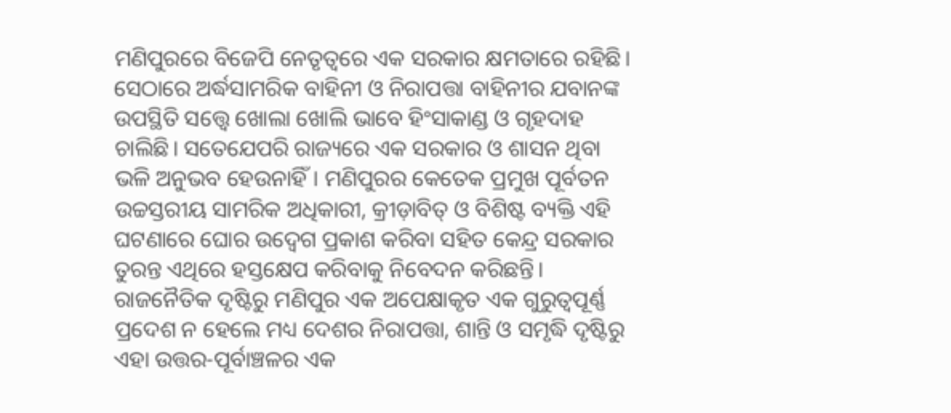ମଣିପୁରରେ ବିଜେପି ନେତୃତ୍ୱରେ ଏକ ସରକାର କ୍ଷମତାରେ ରହିଛି। ସେଠାରେ ଅର୍ଦ୍ଧସାମରିକ ବାହିନୀ ଓ ନିରାପତ୍ତା ବାହିନୀର ଯବାନଙ୍କ ଉପସ୍ଥିତି ସତ୍ତ୍ବେ ଖୋଲା ଖୋଲି ଭାବେ ହିଂସାକାଣ୍ଡ ଓ ଗୃହଦାହ ଚାଲିଛି। ସତେଯେପରି ରାଜ୍ୟରେ ଏକ ସରକାର ଓ ଶାସନ ଥିବା ଭଳି ଅନୁଭବ ହେଉନାହିଁ। ମଣିପୁରର କେତେକ ପ୍ରମୁଖ ପୂର୍ବତନ ଉଚ୍ଚସ୍ତରୀୟ ସାମରିକ ଅଧିକାରୀ, କ୍ରୀଡ଼ାବିତ୍ ଓ ବିଶିଷ୍ଟ ବ୍ୟକ୍ତି ଏହି ଘଟଣାରେ ଘୋର ଉଦ୍ବେଗ ପ୍ରକାଶ କରିବା ସହିତ କେନ୍ଦ୍ର ସରକାର ତୁରନ୍ତ ଏଥିରେ ହସ୍ତକ୍ଷେପ କରିବାକୁ ନିବେଦନ କରିଛନ୍ତି।
ରାଜନୈତିକ ଦୃଷ୍ଟିରୁ ମଣିପୁର ଏକ ଅପେକ୍ଷାକୃତ ଏକ ଗୁରୁତ୍ୱପୂର୍ଣ୍ଣ ପ୍ରଦେଶ ନ ହେଲେ ମଧ୍ୟ ଦେଶର ନିରାପତ୍ତା, ଶାନ୍ତି ଓ ସମୃଦ୍ଧି ଦୃଷ୍ଟିରୁ ଏହା ଉତ୍ତର-ପୂର୍ବାଞ୍ଚଳର ଏକ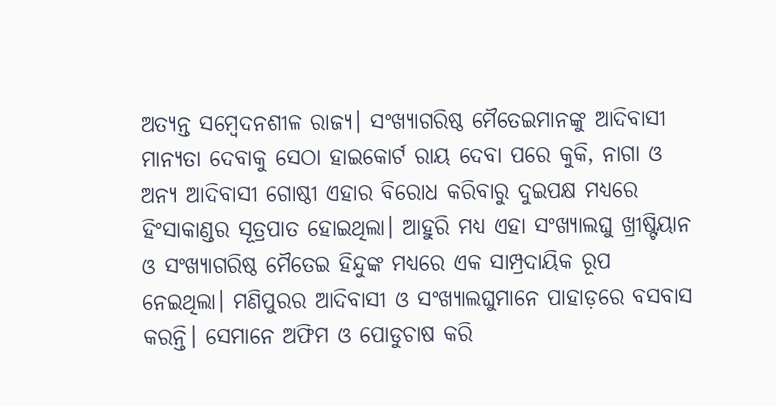ଅତ୍ୟନ୍ତ ସମ୍ବେଦନଶୀଳ ରାଜ୍ୟ। ସଂଖ୍ୟାଗରିଷ୍ଠ ମୈତେଇମାନଙ୍କୁ ଆଦିବାସୀ ମାନ୍ୟତା ଦେବାକୁ ସେଠା ହାଇକୋର୍ଟ ରାୟ ଦେବା ପରେ କୁକି, ନାଗା ଓ ଅନ୍ୟ ଆଦିବାସୀ ଗୋଷ୍ଠୀ ଏହାର ବିରୋଧ କରିବାରୁ ଦୁଇପକ୍ଷ ମଧ୍ୟରେ ହିଂସାକାଣ୍ଡର ସୂତ୍ରପାତ ହୋଇଥିଲା। ଆହୁରି ମଧ୍ୟ ଏହା ସଂଖ୍ୟାଲଘୁ ଖ୍ରୀଷ୍ଟିୟାନ ଓ ସଂଖ୍ୟାଗରିଷ୍ଠ ମୈତେଇ ହିନ୍ଦୁଙ୍କ ମଧ୍ୟରେ ଏକ ସାମ୍ପ୍ରଦାୟିକ ରୂପ ନେଇଥିଲା। ମଣିପୁରର ଆଦିବାସୀ ଓ ସଂଖ୍ୟାଲଘୁମାନେ ପାହାଡ଼ରେ ବସବାସ କରନ୍ତି। ସେମାନେ ଅଫିମ ଓ ପୋଡୁଚାଷ କରି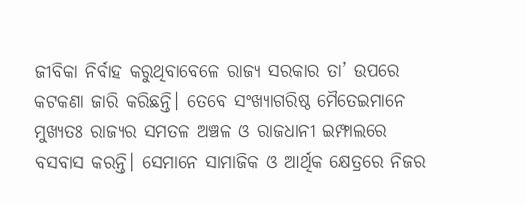ଜୀବିକା ନିର୍ବାହ କରୁଥିବାବେଳେ ରାଜ୍ୟ ସରକାର ତା’ ଉପରେ କଟକଣା ଜାରି କରିଛନ୍ତି। ତେବେ ସଂଖ୍ୟାଗରିଷ୍ଠ ମୈତେଇମାନେ ମୁଖ୍ୟତଃ ରାଜ୍ୟର ସମତଳ ଅଞ୍ଚଳ ଓ ରାଜଧାନୀ ଇମ୍ଫାଲରେ ବସବାସ କରନ୍ତି। ସେମାନେ ସାମାଜିକ ଓ ଆର୍ଥିକ କ୍ଷେତ୍ରରେ ନିଜର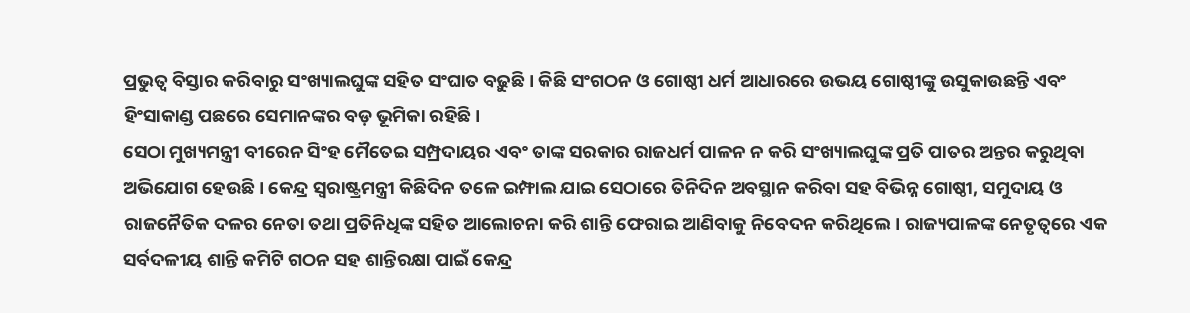ପ୍ରଭୁତ୍ୱ ବିସ୍ତାର କରିବାରୁ ସଂଖ୍ୟାଲଘୁଙ୍କ ସହିତ ସଂଘାତ ବଢ଼ୁଛି। କିଛି ସଂଗଠନ ଓ ଗୋଷ୍ଠୀ ଧର୍ମ ଆଧାରରେ ଉଭୟ ଗୋଷ୍ଠୀଙ୍କୁ ଉସୁକାଉଛନ୍ତି ଏବଂ ହିଂସାକାଣ୍ଡ ପଛରେ ସେମାନଙ୍କର ବଡ଼ ଭୂମିକା ରହିଛି।
ସେଠା ମୁଖ୍ୟମନ୍ତ୍ରୀ ବୀରେନ ସିଂହ ମୈତେଇ ସମ୍ପ୍ରଦାୟର ଏବଂ ତାଙ୍କ ସରକାର ରାଜଧର୍ମ ପାଳନ ନ କରି ସଂଖ୍ୟାଲଘୁଙ୍କ ପ୍ରତି ପାତର ଅନ୍ତର କରୁଥିବା ଅଭିଯୋଗ ହେଉଛି। କେନ୍ଦ୍ର ସ୍ୱରାଷ୍ଟ୍ରମନ୍ତ୍ରୀ କିଛିଦିନ ତଳେ ଇମ୍ଫାଲ ଯାଇ ସେଠାରେ ତିନିଦିନ ଅବସ୍ଥାନ କରିବା ସହ ବିଭିନ୍ନ ଗୋଷ୍ଠୀ, ସମୁଦାୟ ଓ ରାଜନୈତିକ ଦଳର ନେତା ତଥା ପ୍ରତିନିଧିଙ୍କ ସହିତ ଆଲୋଚନା କରି ଶାନ୍ତି ଫେରାଇ ଆଣିବାକୁ ନିବେଦନ କରିଥିଲେ। ରାଜ୍ୟପାଳଙ୍କ ନେତୃତ୍ୱରେ ଏକ ସର୍ବଦଳୀୟ ଶାନ୍ତି କମିଟି ଗଠନ ସହ ଶାନ୍ତିରକ୍ଷା ପାଇଁ କେନ୍ଦ୍ର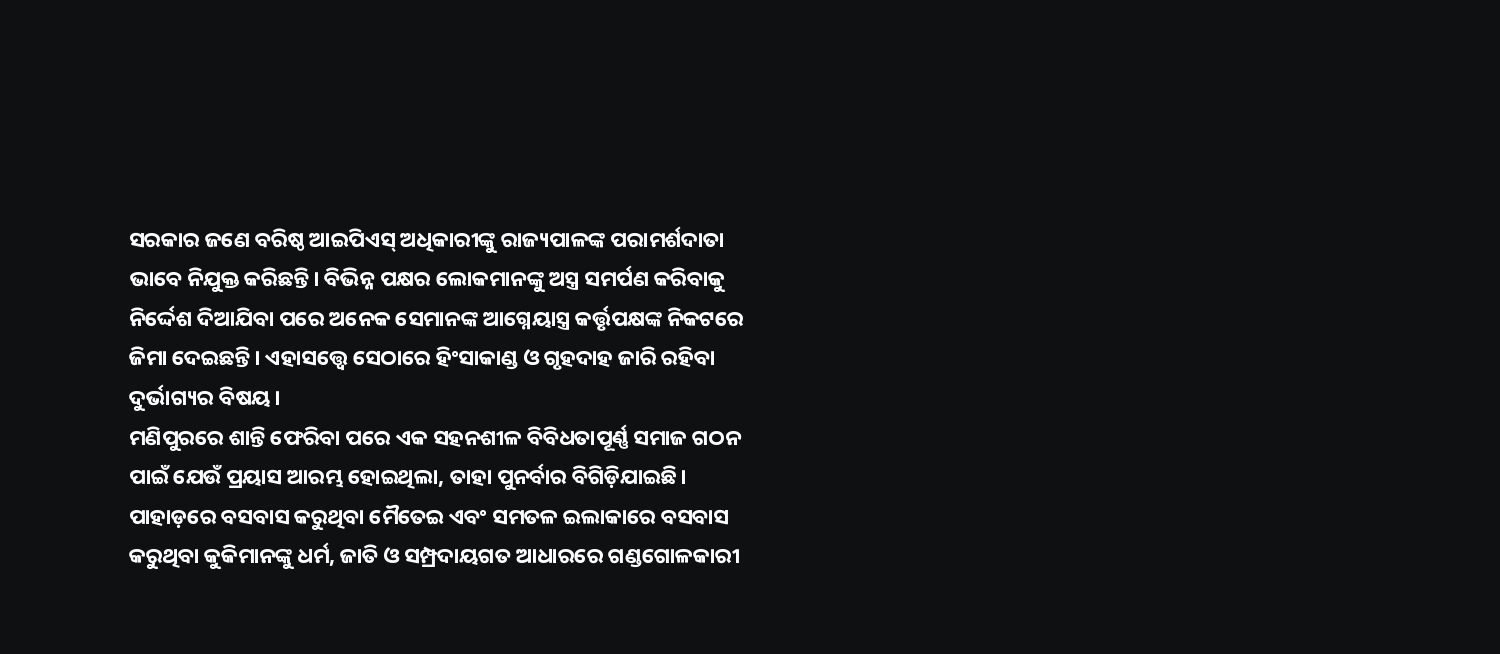ସରକାର ଜଣେ ବରିଷ୍ଠ ଆଇପିଏସ୍ ଅଧିକାରୀଙ୍କୁ ରାଜ୍ୟପାଳଙ୍କ ପରାମର୍ଶଦାତା ଭାବେ ନିଯୁକ୍ତ କରିଛନ୍ତି। ବିଭିନ୍ନ ପକ୍ଷର ଲୋକମାନଙ୍କୁ ଅସ୍ତ୍ର ସମର୍ପଣ କରିବାକୁ ନିର୍ଦ୍ଦେଶ ଦିଆଯିବା ପରେ ଅନେକ ସେମାନଙ୍କ ଆଗ୍ନେୟାସ୍ତ୍ର କର୍ତ୍ତୃପକ୍ଷଙ୍କ ନିକଟରେ ଜିମା ଦେଇଛନ୍ତି। ଏହାସତ୍ତ୍ବେ ସେଠାରେ ହିଂସାକାଣ୍ଡ ଓ ଗୃହଦାହ ଜାରି ରହିବା ଦୁର୍ଭାଗ୍ୟର ବିଷୟ।
ମଣିପୁରରେ ଶାନ୍ତି ଫେରିବା ପରେ ଏକ ସହନଶୀଳ ବିବିଧତାପୂର୍ଣ୍ଣ ସମାଜ ଗଠନ ପାଇଁ ଯେଉଁ ପ୍ରୟାସ ଆରମ୍ଭ ହୋଇଥିଲା, ତାହା ପୁନର୍ବାର ବିଗିଡ଼ିଯାଇଛି। ପାହାଡ଼ରେ ବସବାସ କରୁଥିବା ମୈତେଇ ଏବଂ ସମତଳ ଇଲାକାରେ ବସବାସ କରୁଥିବା କୁକିମାନଙ୍କୁ ଧର୍ମ, ଜାତି ଓ ସମ୍ପ୍ରଦାୟଗତ ଆଧାରରେ ଗଣ୍ଡଗୋଳକାରୀ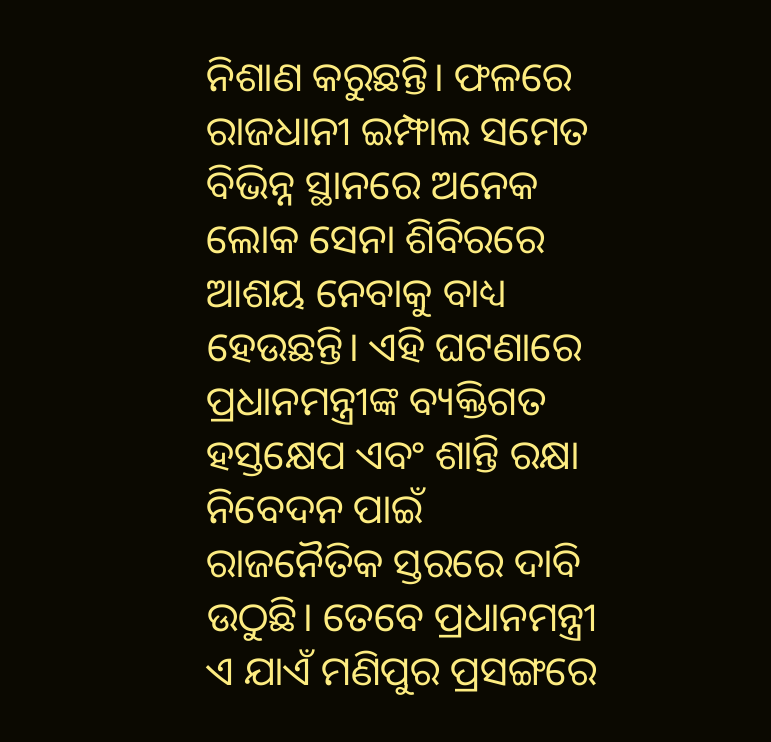ନିଶାଣ କରୁଛନ୍ତି। ଫଳରେ ରାଜଧାନୀ ଇମ୍ଫାଲ ସମେତ ବିଭିନ୍ନ ସ୍ଥାନରେ ଅନେକ ଲୋକ ସେନା ଶିବିରରେ ଆଶୟ ନେବାକୁ ବାଧ୍ୟ ହେଉଛନ୍ତି। ଏହି ଘଟଣାରେ ପ୍ରଧାନମନ୍ତ୍ରୀଙ୍କ ବ୍ୟକ୍ତିଗତ ହସ୍ତକ୍ଷେପ ଏବଂ ଶାନ୍ତି ରକ୍ଷା ନିବେଦନ ପାଇଁ ରାଜନୈତିକ ସ୍ତରରେ ଦାବି ଉଠୁଛି। ତେବେ ପ୍ରଧାନମନ୍ତ୍ରୀ ଏ ଯାଏଁ ମଣିପୁର ପ୍ରସଙ୍ଗରେ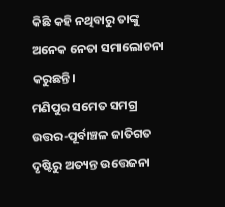କିଛି କହି ନଥିବାରୁ ତାଙ୍କୁ ଅନେକ ନେତା ସମାଲୋଚନା କରୁଛନ୍ତି।
ମଣିପୁର ସମେତ ସମଗ୍ର ଉତ୍ତର-ପୂର୍ବାଞ୍ଚଳ ଜାତିଗତ ଦୃଷ୍ଟିରୁ ଅତ୍ୟନ୍ତ ଉତ୍ତେଜନା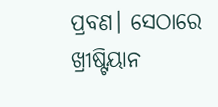ପ୍ରବଣ। ସେଠାରେ ଖ୍ରୀଷ୍ଟିୟାନ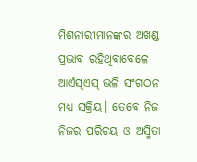ମିଶନାରୀମାନଙ୍କର ଅଖଣ୍ଡ ପ୍ରଭାବ ରହିଥିବାବେଳେ ଆର୍ଏସ୍ଏସ୍ ଭଳି ସଂଗଠନ ମଧ୍ୟ ସକ୍ରିୟ। ତେବେ ନିଜ ନିଜର ପରିଚୟ ଓ ଅସ୍ମିତା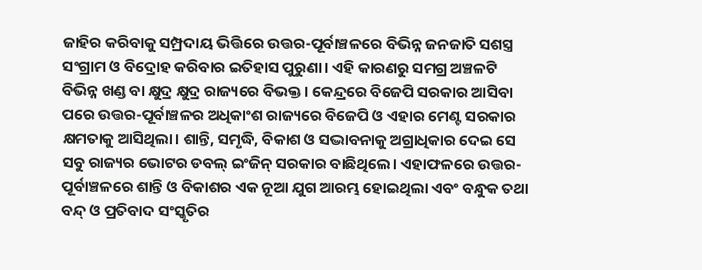ଜାହିର କରିବାକୁ ସମ୍ପ୍ରଦାୟ ଭିତ୍ତିରେ ଉତ୍ତର-ପୂର୍ବାଞ୍ଚଳରେ ବିଭିନ୍ନ ଜନଜାତି ସଶସ୍ତ୍ର ସଂଗ୍ରାମ ଓ ବିଦ୍ରୋହ କରିବାର ଇତିହାସ ପୁରୁଣା। ଏହି କାରଣରୁ ସମଗ୍ର ଅଞ୍ଚଳଟି ବିଭିନ୍ନ ଖଣ୍ଡ ବା କ୍ଷୁଦ୍ର କ୍ଷୁଦ୍ର ରାଜ୍ୟରେ ବିଭକ୍ତ। କେନ୍ଦ୍ରରେ ବିଜେପି ସରକାର ଆସିବା ପରେ ଉତ୍ତର-ପୂର୍ବାଞ୍ଚଳର ଅଧିକାଂଶ ରାଜ୍ୟରେ ବିଜେପି ଓ ଏହାର ମେଣ୍ଟ ସରକାର କ୍ଷମତାକୁ ଆସିଥିଲା। ଶାନ୍ତି, ସମୃଦ୍ଧି, ବିକାଶ ଓ ସଦ୍ଭାବନାକୁ ଅଗ୍ରାଧିକାର ଦେଇ ସେ ସବୁ ରାଜ୍ୟର ଭୋଟର ଡବଲ୍ ଇଂଜିନ୍ ସରକାର ବାଛିଥିଲେ। ଏହାଫଳରେ ଉତ୍ତର-ପୂର୍ବାଞ୍ଚଳରେ ଶାନ୍ତି ଓ ବିକାଶର ଏକ ନୂଆ ଯୁଗ ଆରମ୍ଭ ହୋଇଥିଲା ଏବଂ ବନ୍ଧୁକ ତଥା ବନ୍ଦ୍ ଓ ପ୍ରତିବାଦ ସଂସ୍କୃତିର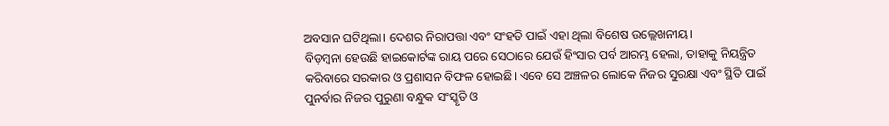ଅବସାନ ଘଟିଥିଲା। ଦେଶର ନିରାପତ୍ତା ଏବଂ ସଂହତି ପାଇଁ ଏହା ଥିଲା ବିଶେଷ ଉଲ୍ଲେଖନୀୟ।
ବିଡ଼ମ୍ବନା ହେଉଛି ହାଇକୋର୍ଟଙ୍କ ରାୟ ପରେ ସେଠାରେ ଯେଉଁ ହିଂସାର ପର୍ବ ଆରମ୍ଭ ହେଲା, ତାହାକୁ ନିୟନ୍ତ୍ରିତ କରିବାରେ ସରକାର ଓ ପ୍ରଶାସନ ବିଫଳ ହୋଇଛି। ଏବେ ସେ ଅଞ୍ଚଳର ଲୋକେ ନିଜର ସୁରକ୍ଷା ଏବଂ ସ୍ଥିତି ପାଇଁ ପୁନର୍ବାର ନିଜର ପୁରୁଣା ବନ୍ଧୁକ ସଂସ୍କୃତି ଓ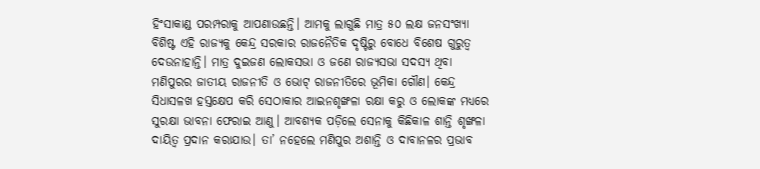ହିଂସାକାଣ୍ଡ ପରମ୍ପରାକୁ ଆପଣାଉଛନ୍ତି। ଆମକୁ ଲାଗୁଛି ମାତ୍ର ୫୦ ଲକ୍ଷ ଜନସଂଖ୍ୟା ବିଶିଷ୍ଟ ଏହି ରାଜ୍ୟକୁ କେନ୍ଦ୍ର ସରକାର ରାଜନୈତିକ ଦୃଷ୍ଟିରୁ ବୋଧେ ବିଶେଷ ଗୁରୁତ୍ୱ ଦେଉନାହାନ୍ତି। ମାତ୍ର ଦୁଇଜଣ ଲୋକସଭା ଓ ଜଣେ ରାଜ୍ୟସଭା ସଦସ୍ୟ ଥିବା ମଣିପୁରର ଜାତୀୟ ରାଜନୀତି ଓ ଭୋଟ୍ ରାଜନୀତିରେ ଭୂମିକା ଗୌଣ। କେନ୍ଦ୍ର ସିଧାସଳଖ ହସ୍ତକ୍ଷେପ କରି ସେଠାକାର ଆଇନଶୃଙ୍ଖଳା ରକ୍ଷା କରୁ ଓ ଲୋକଙ୍କ ମଧ୍ୟରେ ସୁରକ୍ଷା ଭାବନା ଫେରାଇ ଆଣୁ। ଆବଶ୍ୟକ ପଡ଼ିଲେ ସେନାକୁ କିଛିକାଳ ଶାନ୍ତି ଶୃଙ୍ଖଳା ଦାୟିତ୍ୱ ପ୍ରଦାନ କରାଯାଉ। ତା’ ନହେଲେ ମଣିପୁର ଅଶାନ୍ତି ଓ ଦାବାନଳର ପ୍ରଭାବ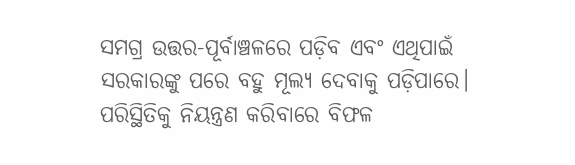ସମଗ୍ର ଉତ୍ତର-ପୂର୍ବାଞ୍ଚଳରେ ପଡ଼ିବ ଏବଂ ଏଥିପାଇଁ ସରକାରଙ୍କୁ ପରେ ବହୁ ମୂଲ୍ୟ ଦେବାକୁ ପଡ଼ିପାରେ। ପରିସ୍ଥିତିକୁ ନିୟନ୍ତ୍ରଣ କରିବାରେ ବିଫଳ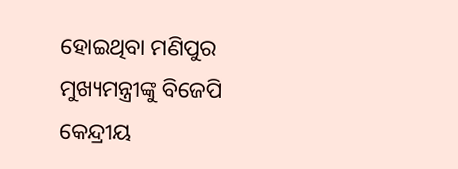ହୋଇଥିବା ମଣିପୁର ମୁଖ୍ୟମନ୍ତ୍ରୀଙ୍କୁ ବିଜେପି କେନ୍ଦ୍ରୀୟ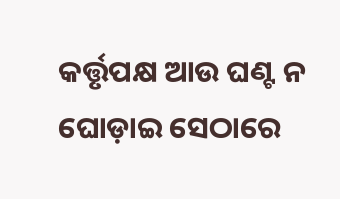କର୍ତ୍ତୃପକ୍ଷ ଆଉ ଘଣ୍ଟ ନ ଘୋଡ଼ାଇ ସେଠାରେ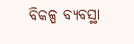ବିକଳ୍ପ ବ୍ୟବସ୍ଥା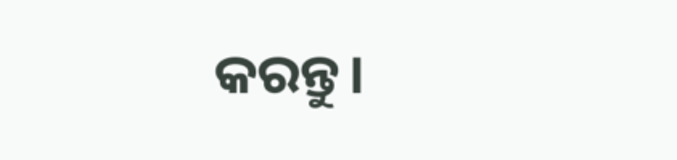କରନ୍ତୁ।